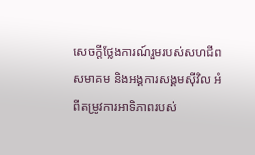សេចក្តីថ្លែងការណ៍រួមរបស់សហជីព សមាគម និងអង្គការសង្គមស៊ីវិល អំពីតម្រូវការអាទិភាពរបស់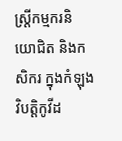ស្រី្តកម្មករនិយោជិត និងកសិករ ក្នុងកំឡុងវិបត្តិកូវីដ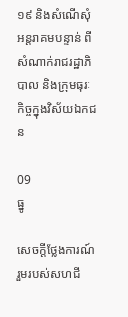១៩ និងសំណើសុំអន្តរាគមបន្ទាន់ ពីសំណាក់រាជរដ្ឋាភិបាល និងក្រុមធុរៈកិច្ចក្នុងវិស័យឯកជន

09
ធ្នូ

សេចក្តីថ្លែងការណ៍រួមរបស់សហជី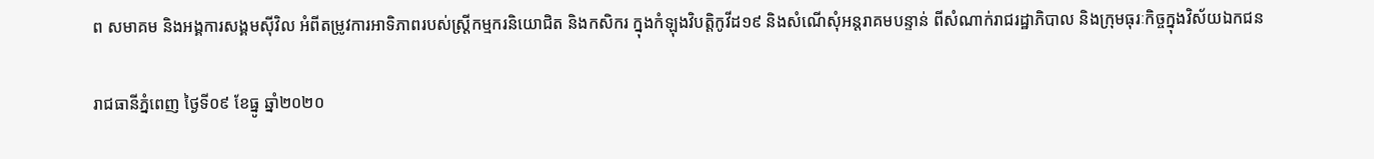ព សមាគម និងអង្គការសង្គមស៊ីវិល អំពីតម្រូវការអាទិភាពរបស់ស្រី្តកម្មករនិយោជិត និងកសិករ ក្នុងកំឡុងវិបត្តិកូវីដ១៩ និងសំណើសុំអន្តរាគមបន្ទាន់ ពីសំណាក់រាជរដ្ឋាភិបាល និងក្រុមធុរៈកិច្ចក្នុងវិស័យឯកជន

រាជធានីភ្នំពេញ ថ្ងៃទី០៩ ខែធ្នូ ឆ្នាំ២០២០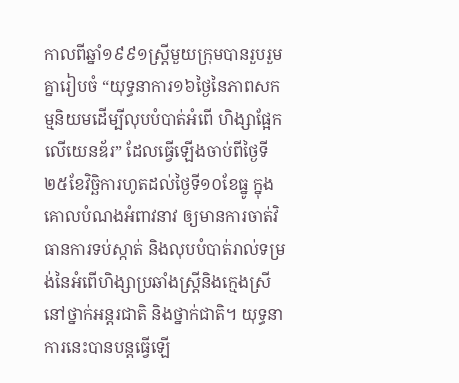កាលពីឆ្នាំ១៩៩១ស្រ្តីមួយក្រុមបានរួបរួមគ្នារៀបចំ “យុទ្ធនាការ១៦ថ្ងៃនៃភាពសកម្មនិយមដើម្បីលុបបំបាត់អំពើ ហិង្សាផ្អែកលើយេនឌ័រ” ដែលធ្វើឡើងចាប់ពីថ្ងៃទី២៥ខែវិច្ឆិការហូតដល់ថ្ងៃទី១០ខែធ្នូ ក្នុងគោលបំណងអំពាវនាវ ឲ្យមានការចាត់វិធានការទប់ស្កាត់ និងលុបបំបាត់រាល់ទម្រង់នៃអំពើហិង្សាប្រឆាំងស្រ្តីនិងក្មេងស្រី នៅថ្នាក់អន្តរជាតិ និងថ្នាក់ជាតិ។ យុទ្ធនាការនេះបានបន្តធ្វើឡើ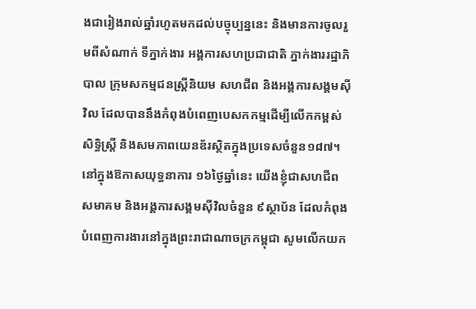ងជារៀងរាល់ឆ្នាំរហូតមកដល់បច្ចុប្បន្ននេះ និងមានការចូលរួមពីសំណាក់ ទីភ្នាក់ងារ អង្គការសហប្រជាជាតិ ភ្នាក់ងាររដ្ឋាភិបាល ក្រុមសកម្មជនស្រ្តីនិយម សហជីព និងអង្គការសង្គមស៊ីវិល ដែលបាននឹងកំពុងបំពេញបេសកកម្មដើម្បីលើកកម្ពស់សិទ្ធិស្រ្តី និងសមភាពយេនឌ័រស្ថិតក្នុងប្រទេសចំនួន១៨៧។ នៅក្នុងឱកាសយុទ្ធនាការ ១៦ថ្ងៃឆ្នាំនេះ យើងខ្ញុំជាសហជីព សមាគម និងអង្គការសង្គមស៊ីវិលចំនួន ៩ស្ថាប័ន ដែលកំពុងបំពេញការងារនៅក្នុងព្រះរាជាណាចក្រកម្ពុជា សូមលើកយក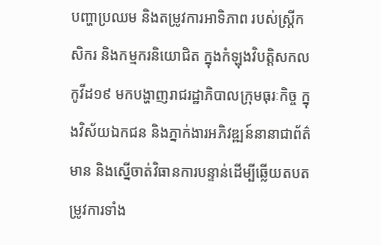បញ្ហាប្រឈម និងតម្រូវការអាទិភាព របស់ស្រី្តកសិករ និងកម្មករនិយោជិត ក្នុងកំឡុងវិបត្តិសកលកូវីដ១៩ មកបង្ហាញរាជរដ្ឋាភិបាលក្រុមធុរៈកិច្ច ក្នុងវិស័យឯកជន និងភ្នាក់ងារអភិវឌ្ឍន៍នានាជាព័ត៌មាន និងសើ្នចាត់វិធានការបន្ទាន់ដើម្បីឆ្លើយតបតម្រូវការទាំង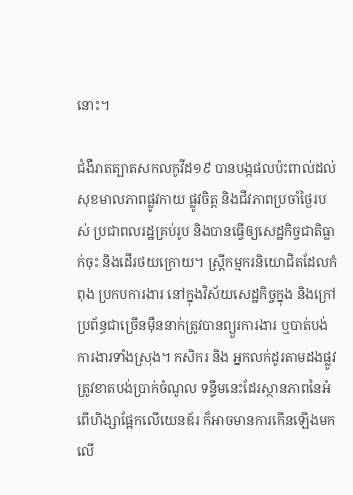នោះ។

ជំងឺរាតត្បាតសកលកូវីដ១៩ បានបង្កផលប៉ះពាល់ដល់សុខមាលភាពផ្លូវកាយ ផ្លូវចិត្ត និងជីវភាពប្រចាំថ្ងៃរបស់ ប្រជាពលរដ្ឋគ្រប់រូប និងបានធ្វើឲ្យសេដ្ឋកិច្ចជាតិធ្លាក់ចុះ និងដើរថយក្រោយ។ ស្រ្តីកម្មករនិយោជិតដែលកំពុង ប្រកបការងារ នៅក្នុងវិស័យសេដ្ឋកិច្ចក្នុង និងក្រៅប្រព័ន្ធជាច្រើនម៉ឺននាក់ត្រូវបានព្យួរការងារ ឬបាត់បង់ការងារទាំងស្រុង។ កសិករ និង អ្នកលក់ដូរតាមដងផ្លូវត្រូវខាតបង់ប្រាក់ចំណូល ទន្ទឹមនេះដែរស្ថានភាពនៃអំពើហិង្សាផ្អែកលើយេនឌ័រ ក៏អាចមានការកើនឡើងមកលើ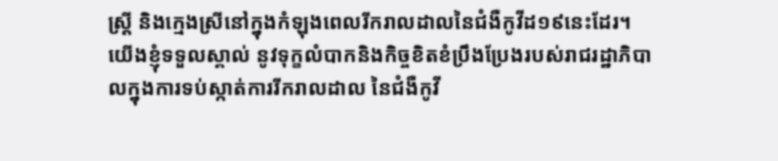ស្រ្តី និងក្មេងស្រីនៅក្នុងកំឡុងពេលរីករាលដាលនៃជំងឺកូវីដ១៩នេះដែរ។ យើងខ្ញុំទទួលស្គាល់ នូវទុក្ខលំបាកនិងកិច្ចខិតខំប្រឹងប្រែងរបស់រាជរដ្ឋាភិបាលក្នុងការទប់ស្កាត់ការរីករាលដាល នៃជំងឺកូវី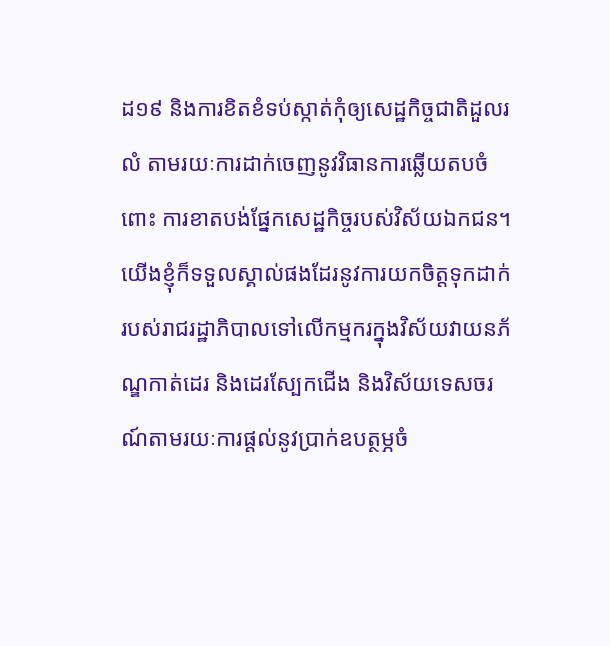ដ១៩ និងការខិតខំទប់ស្កាត់កុំឲ្យសេដ្ឋកិច្ចជាតិដួលរលំ តាមរយៈការដាក់ចេញនូវវិធានការឆ្លើយតបចំពោះ ការខាតបង់ផ្នែកសេដ្ឋកិច្ចរបស់វិស័យឯកជន។ យើងខ្ញុំក៏ទទួលស្គាល់ផងដែរនូវការយកចិត្តទុកដាក់របស់រាជរដ្ឋាភិបាលទៅលើកម្មករក្នុងវិស័យវាយនភ័ណ្ឌកាត់ដេរ និងដេរស្បែកជើង និងវិស័យទេសចរណ៍តាមរយៈការផ្តល់នូវប្រាក់ឧបត្ថម្ភចំ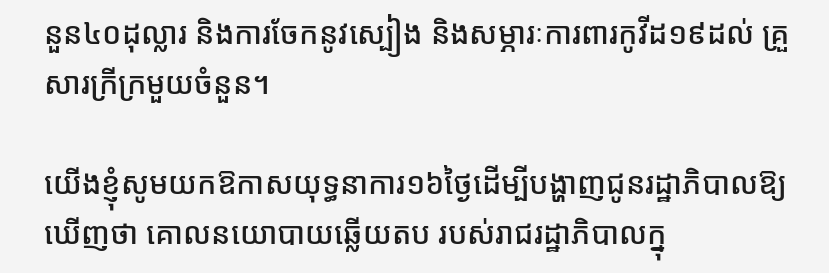នួន៤០ដុល្លារ និងការចែកនូវស្បៀង និងសម្ភារៈការពារកូវីដ១៩ដល់ គ្រួសារក្រីក្រមួយចំនួន។

យើងខ្ញុំសូមយកឱកាសយុទ្ធនាការ១៦ថ្ងៃដើម្បីបង្ហាញជូនរដ្ឋាភិបាលឱ្យឃើញថា គោលនយោបាយឆ្លើយតប របស់រាជរដ្ឋាភិបាលក្នុ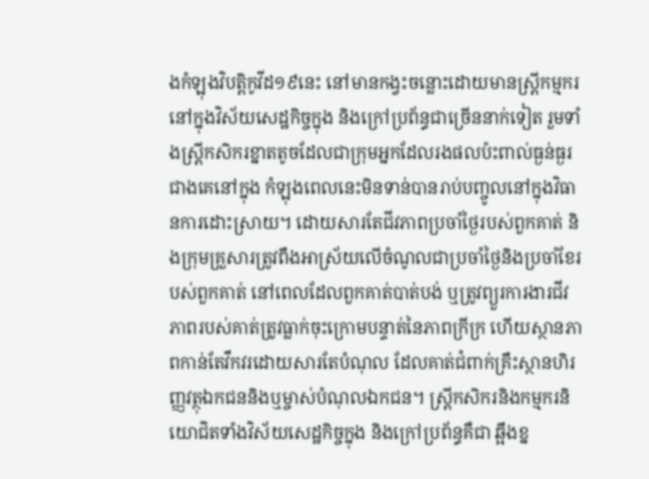ងកំឡុងវិបត្តិកូវីដ១៩នេះ នៅមានកង្វះចន្លោះដោយមានស្ត្រីកម្មករនៅក្នុងវិស័យសេដ្ឋកិច្ចក្នុង និងក្រៅប្រព័ន្ធជាច្រើននាក់ទៀត រួមទាំងស្ត្រីកសិករខ្នាតតូចដែលជាក្រុមអ្នកដែលរងផលប៉ះពាល់ធ្ងន់ធ្ងរជាងគេនៅក្នុង កំឡុងពេលនេះមិនទាន់បានរាប់បញ្ចូលនៅក្នុងវិធានការដោះស្រាយ។ ដោយសារតែជីវភាពប្រចាំថ្ងៃរបស់ពួកគាត់ និងក្រុមគ្រួសារត្រូវពឹងអាស្រ័យលើចំណូលជាប្រចាំថ្ងៃនិងប្រចាំខែរបស់ពួកគាត់ នៅពេលដែលពួកគាត់បាត់បង់ ឬត្រូវព្យួរការងារជីវភាពរបស់គាត់ត្រូវធ្លាក់ចុះក្រោមបន្ទាត់នៃភាពក្រីក្រ ហើយស្ថានភាពកាន់តែវឹកវរដោយសារតែបំណុល ដែលគាត់ជំពាក់គ្រឹះស្ថានហិរញ្ញវត្ថុឯកជននិងឬម្ចាស់បំណុលឯកជន។ ស្រី្តកសិករនិងកម្មករនិយោជិតទាំងវិស័យសេដ្ឋកិច្ចក្នុង និងក្រៅប្រព័ន្ធគឺជា ឆ្អឹងខ្ន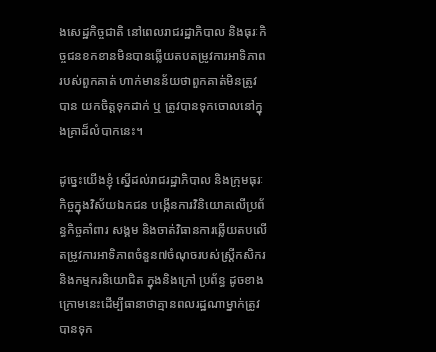ងសេដ្ឋកិច្ចជាតិ នៅពេលរាជរដ្ឋាភិបាល និងធុរៈកិច្ចជនខកខានមិនបានឆ្លើយតបតម្រូវការអាទិភាពរបស់ពួកគាត់ ហាក់មានន័យថាពួកគាត់មិនត្រូវបាន យកចិត្តទុកដាក់ ឬ ត្រូវបានទុកចោលនៅក្នុងគ្រាដ៏លំបាកនេះ។

ដូច្នេះយើងខ្ញុំ ស្នើដល់រាជរដ្ឋាភិបាល និងក្រុមធុរៈកិច្ចក្នុងវិស័យឯកជន បង្កើនការវិនិយោគលើប្រព័ន្ធកិច្ចគាំពារ សង្គម និងចាត់វិធានការឆ្លើយតបលើតម្រូវការអាទិភាពចំនួន៧ចំណុចរបស់ស្រ្តីកសិករនិងកម្មករនិយោជិត ក្នុងនិងក្រៅ ប្រព័ន្ធ ដូចខាងក្រោមនេះដើម្បីធានាថាគ្មានពលរដ្ឋណាម្នាក់ត្រូវបានទុក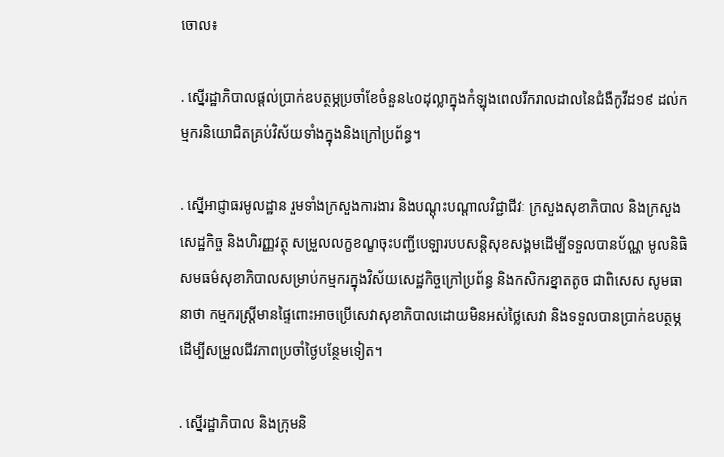ចោល៖

. ស្នើរដ្ឋាភិបាលផ្តល់ប្រាក់ឧបត្ថម្ភប្រចាំខែចំនួន៤០ដុល្លាក្នុងកំឡុងពេលរីករាលដាលនៃជំងឺកូវីដ១៩ ដល់កម្មករនិយោជិតគ្រប់វិស័យទាំងក្នុងនិងក្រៅប្រព័ន្ធ។

. ស្នើអាជ្ញាធរមូលដ្ឋាន រួមទាំងក្រសួងការងារ និងបណ្តុះបណ្តាលវិជ្ជាជីវៈ ក្រសួងសុខាភិបាល និងក្រសួងសេដ្ឋកិច្ច និងហិរញ្ញវត្ថុ សម្រួលលក្ខខណ្ខចុះបញ្ជីបេឡារបបសន្តិសុខសង្គមដើម្បីទទួលបានប័ណ្ណ មូលនិធិសមធម៌សុខាភិបាលសម្រាប់កម្មករក្នុងវិស័យសេដ្ឋកិច្ចក្រៅប្រព័ន្ធ និងកសិករខ្នាតតូច ជាពិសេស សូមធានាថា កម្មករស្រ្តីមានផ្ទៃពោះអាចប្រើសេវាសុខាភិបាលដោយមិនអស់ថ្លៃសេវា និងទទួលបានប្រាក់ឧបត្ថម្ភ ដើម្បីសម្រួលជីវភាពប្រចាំថ្ងៃបន្ថែមទៀត។

. ស្នើរដ្ឋាភិបាល និងក្រុមនិ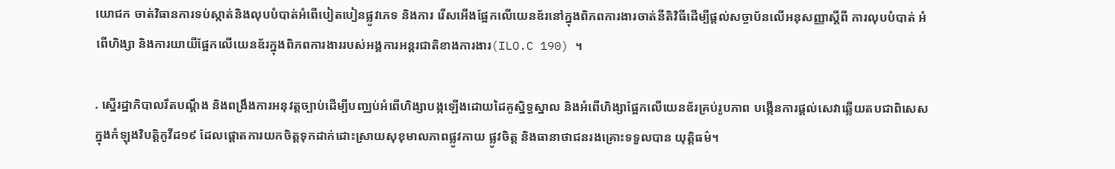យោជក ចាត់វិធានការទប់ស្កាត់និងលុបបំបាត់អំពើបៀតបៀនផ្លូវភេទ និងការ រើសអើងផ្អែកលើយេនឌ័រនៅក្នុងពិភពការងារចាត់នីតិវិធីដើម្បីផ្តល់សច្ចាប័នលើអនុសញ្ញាស្តីពី ការលុបបំបាត់ អំពើហិង្សា និងការយាយីផ្អែកលើយេនឌ័រក្នុងពិភពការងាររបស់អង្គការអន្តរជាតិខាងការងារ(ILO.C 190) ។

. ស្នើរដ្ឋាភិបាលរឹតបណ្តឹង និងពង្រឹងការអនុវត្តច្បាប់ដើម្បីបញ្ឈប់អំពើហិង្សាបង្កឡើងដោយដៃគូស្និទ្ធស្នាល និងអំពើហិង្សាផ្អែកលើយេនឌ័រគ្រប់រូបភាព បង្កើនការផ្តល់សេវាឆ្លើយតបជាពិសេសក្នុងកំឡុងវិបត្តិកូវីដ១៩ ដែលផ្តោតការយកចិត្តទុកដាក់ដោះស្រាយសុខុមាលភាពផ្លូវកាយ ផ្លូវចិត្ត និងធានាថាជនរងគ្រោះទទួលបាន យុត្តិធម៌។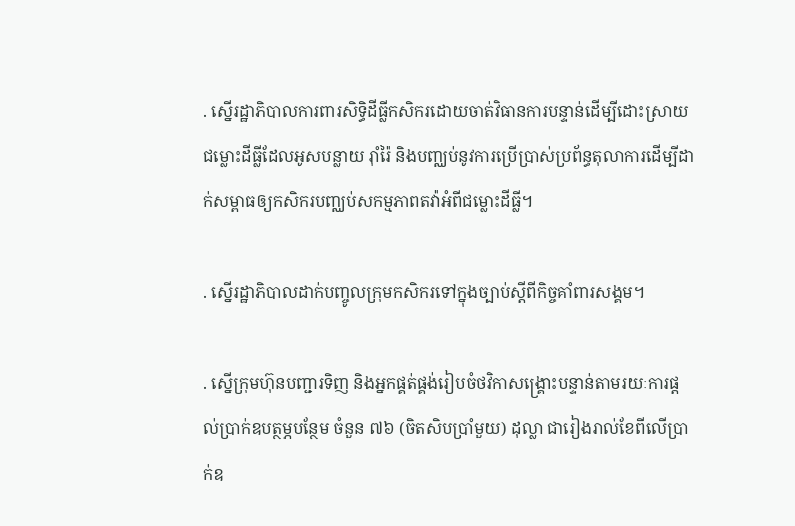. ស្នើរដ្ឋាភិបាលការពារសិទ្ធិដីធ្លីកសិករដោយចាត់វិធានការបន្ទាន់ដើម្បីដោះស្រាយជម្លោះដីធ្លីដែលអូសបន្លាយ រ៉ាំរ៉ៃ និងបញ្ឈប់នូវការប្រើប្រាស់ប្រព័ន្ធតុលាការដើម្បីដាក់សម្ពាធឲ្យកសិករបញ្ឈប់សកម្មភាពតវ៉ាអំពីជម្លោះដីធ្លី។

. ស្នើរដ្ឋាភិបាលដាក់បញ្ចូលក្រុមកសិករទៅក្នុងច្បាប់ស្តីពីកិច្ចគាំពារសង្គម។

. ស្នើក្រុមហ៊ុនបញ្ជារទិញ និងអ្នកផ្គត់ផ្គង់រៀបចំថវិកាសង្រ្គោះបន្ទាន់តាមរយៈការផ្តល់ប្រាក់ឧបត្ថម្ភបន្ថែម ចំនួន ៧៦ (ចិតសិបប្រាំមួយ) ដុល្លា ជារៀងរាល់ខែពីលើប្រាក់ឧ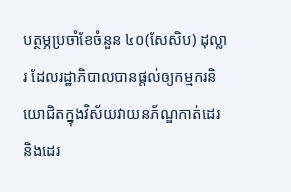បត្ថម្ភប្រចាំខែចំនួន ៤០(សែសិប) ដុល្លារ ដែលរដ្ឋាភិបាលបានផ្តល់ឲ្យកម្មករនិយោជិតក្នុងវិស័យវាយនភ័ណ្ឌកាត់ដេរ និងដេរ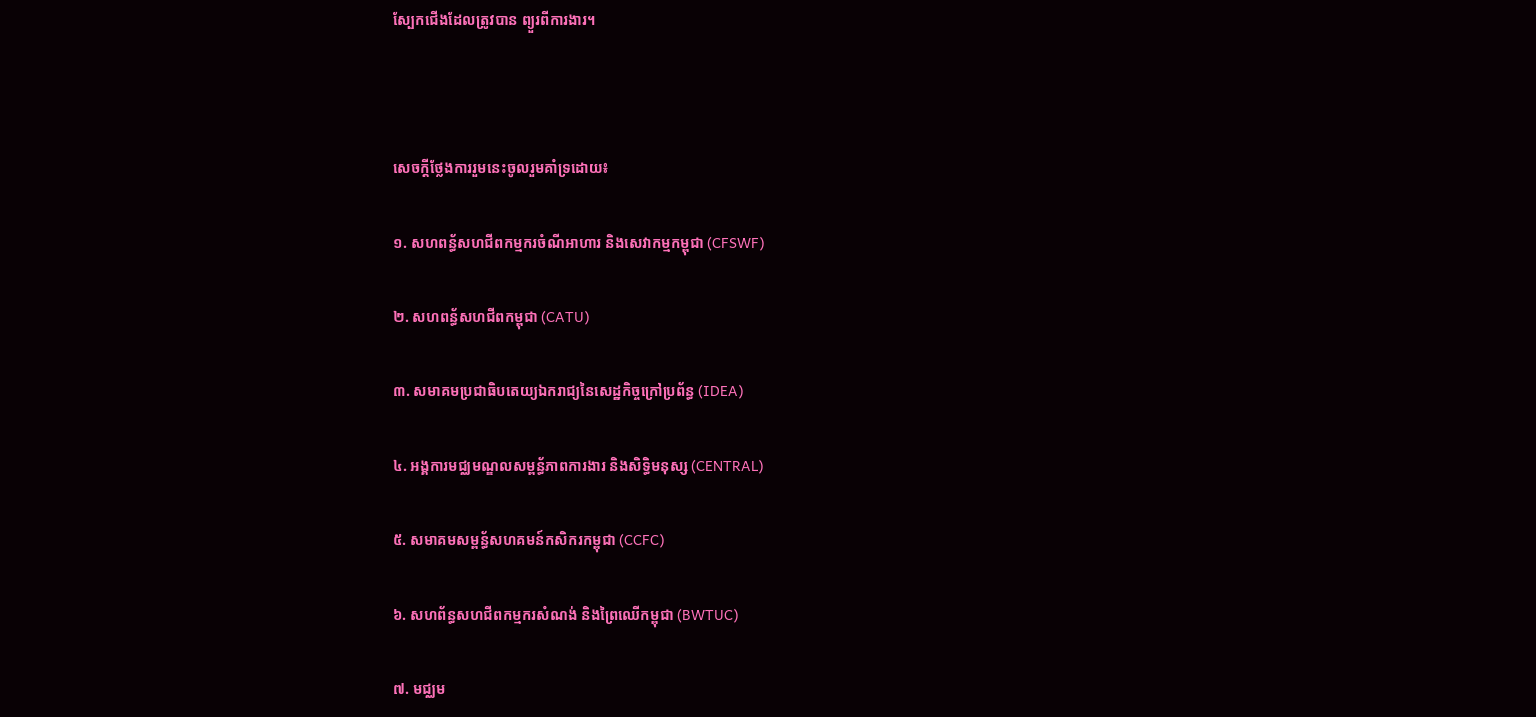ស្បែកជើងដែលត្រូវបាន ព្យួរពីការងារ។



សេចក្តីថ្លែងការរួមនេះចូលរួមគាំទ្រដោយ៖

១. សហពន្ធ័សហជីពកម្មករចំណីអាហារ និងសេវាកម្មកម្ពុជា (CFSWF)

២. សហពន្ធ័សហជីពកម្ពុជា (CATU)

៣. សមាគមប្រជាធិបតេយ្យឯករាជ្យនៃសេដ្ឋកិច្ចក្រៅប្រព័ន្ធ (IDEA)

៤. អង្គការមជ្ឈមណ្ឌលសម្ពន្ធ័ភាពការងារ និងសិទ្ធិមនុស្ស (CENTRAL)

៥. សមាគមសម្ពន្ធ័សហគមន៍កសិករកម្ពុជា (CCFC)

៦. សហព័ន្ធសហជីពកម្មករសំណង់ និងព្រៃឈើកម្ពុជា (BWTUC)

៧. មជ្ឈម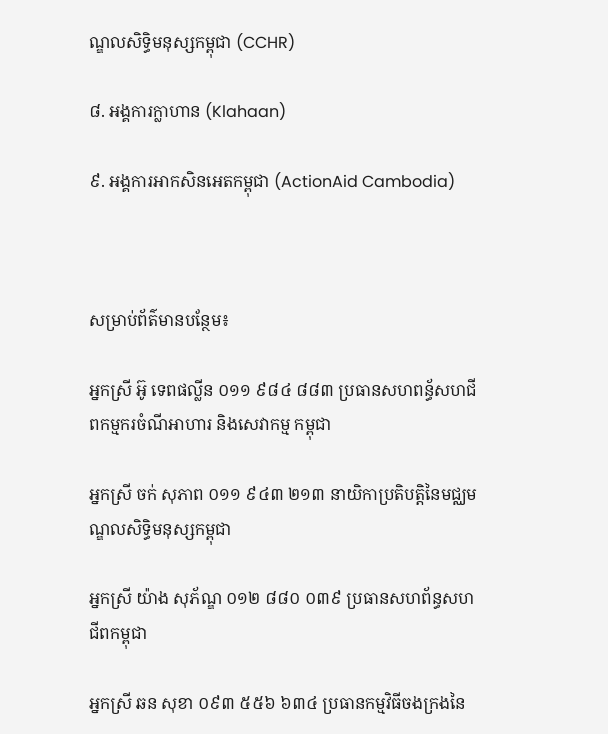ណ្ឌលសិទ្ធិមនុស្សកម្ពុជា (CCHR)

៨. អង្គការក្លាហាន (Klahaan)

៩. អង្គការអាកសិនអេតកម្ពុជា (ActionAid Cambodia)



សម្រាប់ព័ត៌មានបន្ថែម៖

អ្នកស្រី អ៊ូ ទេពផល្លីន ០១១ ៩៨៤ ៨៨៣ ប្រធានសហពន្ធ័សហជីពកម្មករចំណីអាហារ និងសេវាកម្ម កម្ពុជា

អ្នកស្រី ចក់ សុភាព ០១១ ៩៤៣ ២១៣ នាយិកាប្រតិបត្តិនៃមជ្ឈមណ្ឌលសិទ្ធិមនុស្សកម្ពុជា

អ្នកស្រី យ៉ាង សុភ័ណ្ឌ ០១២ ៨៨០ ០៣៩ ប្រធានសហព័ន្ធសហជីពកម្ពុជា

អ្នកស្រី ឆន សុខា ០៩៣ ៥៥៦ ៦៣៤ ប្រធានកម្មវិធីចងក្រងនៃ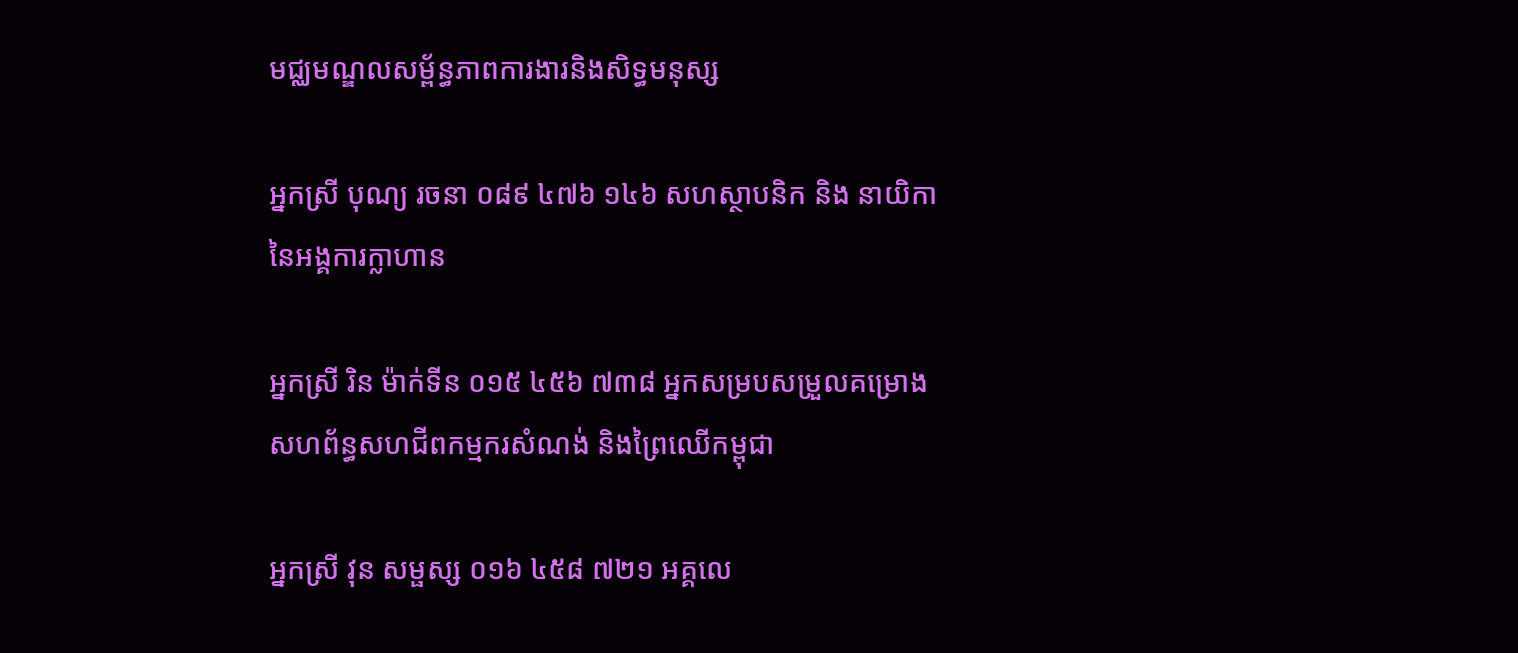មជ្ឈមណ្ឌលសម្ព័ន្ធភាពការងារនិងសិទ្ធមនុស្ស

អ្នកស្រី បុណ្យ រចនា ០៨៩ ៤៧៦ ១៤៦ សហស្ថាបនិក និង នាយិកា នៃអង្គការក្លាហាន

អ្នកស្រី រិន ម៉ាក់ទីន ០១៥ ៤៥៦ ៧៣៨ អ្នកសម្របសម្រួលគម្រោង សហព័ន្ធសហជីពកម្មករសំណង់ និងព្រៃឈើកម្ពុជា

អ្នកស្រី វុន សម្ផស្ស ០១៦ ៤៥៨ ៧២១ អគ្គលេ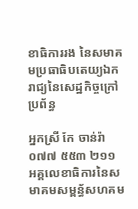ខាធិការរង នៃសមាគមប្រធាធិបតេយ្យឯករាជ្យនៃសេដ្ឋកិច្ចក្រៅប្រព័ន្ធ

អ្នកស្រី កែ ចាន់រ៉ា ០៧៧ ៥៥៣ ២១១ អគ្គលេខាធិការនៃសមាគមសម្ពន្ធ័សហគម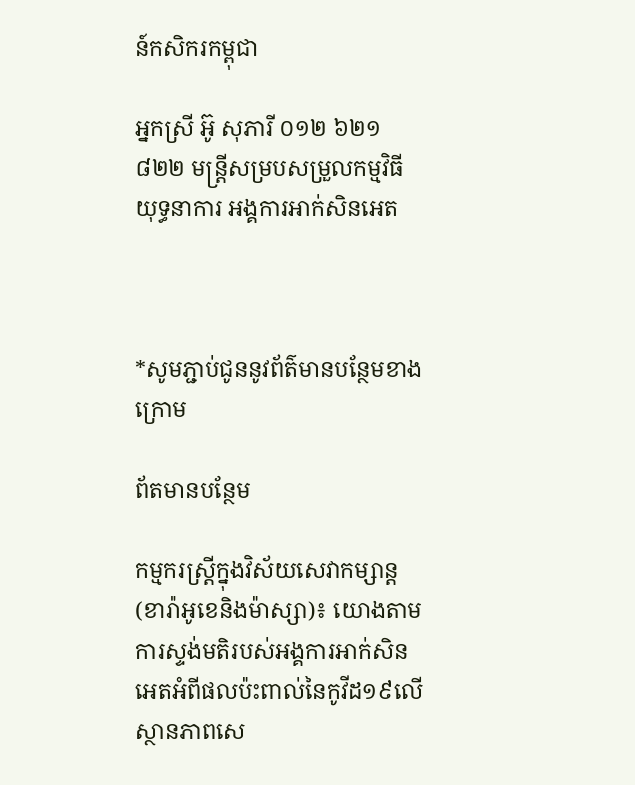ន៍កសិករកម្ពុជា

អ្នកស្រី អ៊ូ សុភារី ០១២ ៦២១ ៨២២ មន្រ្តីសម្របសម្រួលកម្មវិធីយុទ្ធនាការ អង្គការអាក់សិនអេត



*សូមភ្ជាប់ជូននូវព័ត៌មានបន្ថែមខាងក្រោម

ព័តមានបន្ថែម

កម្មករស្ត្រីក្នុងវិស័យសេវាកម្សាន្ត(ខារ៉ាអូខេនិងម៉ាស្សា)៖ យោងតាមការស្ទង់មតិរបស់អង្គការអាក់សិនអេតអំពីផលប៉ះពាល់នៃកូវីដ១៩លើស្ថានភាពសេ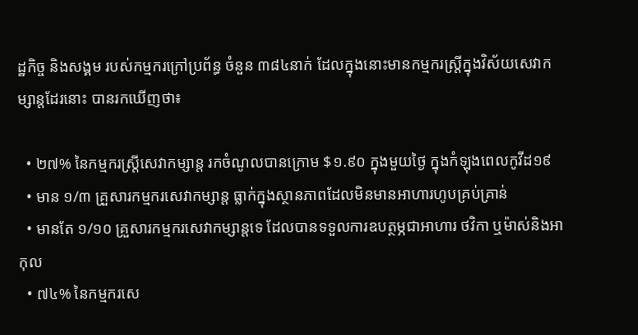ដ្ឋកិច្ច និងសង្គម របស់កម្មករក្រៅប្រព័ន្ធ ចំនួន ៣៨៤នាក់ ដែលក្នុងនោះមានកម្មករស្ត្រីក្នុងវិស័យសេវាកម្សាន្តដែរនោះ បានរកឃើញថា៖

  • ២៧% នៃកម្មករស្ត្រីសេវាកម្សាន្ត រកចំណូលបានក្រោម $១.៩០ ក្នុងមួយថ្ងៃ ក្នុងកំឡុងពេលកូវីដ១៩
  • មាន ១/៣ គ្រួសារកម្មករសេវាកម្សាន្ត ធ្លាក់ក្នុងស្ថានភាពដែលមិនមានអាហារហូបគ្រប់គ្រាន់
  • មានតែ ១/១០ គ្រួសារកម្មករសេវាកម្សាន្តទេ ដែលបានទទួលការឧបត្ថម្ភជាអាហារ ថវិកា ឬម៉ាស់និងអាកុល
  • ៧៤% នៃកម្មករសេ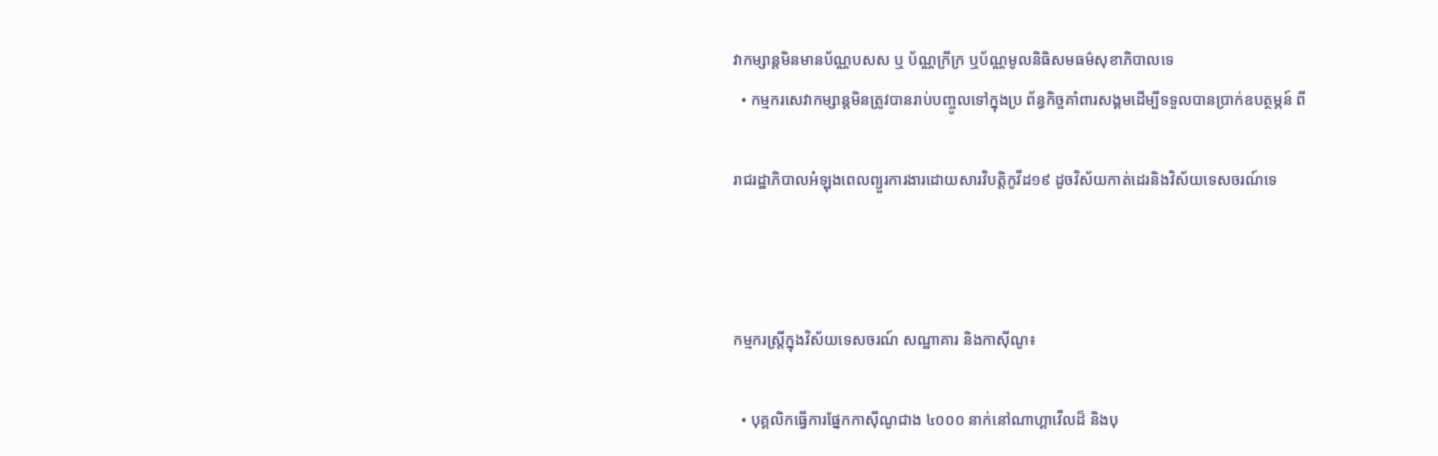វាកម្សាន្តមិនមានប័ណ្ណបសស ឬ ប័ណ្ណក្រីក្រ ឬប័ណ្ណមូលនិធិសមធម៌សុខាភិបាលទេ
  • កម្មករសេវាកម្សាន្តមិនត្រូវបានរាប់បញ្ចូលទៅក្នុងប្រ ព័ន្ធកិច្ចគាំពារសង្គមដើម្បីទទួលបានប្រាក់ឧបត្ថម្ភន៍ ពី

រាជរដ្ឋាភិបាលអំឡុងពេលព្យួរការងារដោយសារវិបត្តិកូវីដ១៩ ដូចវិស័យកាត់ដេរនិងវិស័យទេសចរណ៍ទេ



កម្មករស្ត្រីក្នុងវិស័យទេសចរណ៍ សណ្ឋាគារ និងកាស៊ីណូ៖

  • បុគ្គលិកធ្វើការផ្នែកកាស៊ីណូជាង ៤០០០ នាក់នៅណាហ្គាវើលដ៏ និងបុ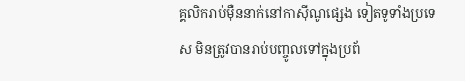គ្គលិករាប់ម៉ឺននាក់នៅកាស៊ីណូផ្សេង ទៀតទូទាំងប្រទេស មិនត្រូវបានរាប់បញ្ចូលទៅក្នុងប្រព័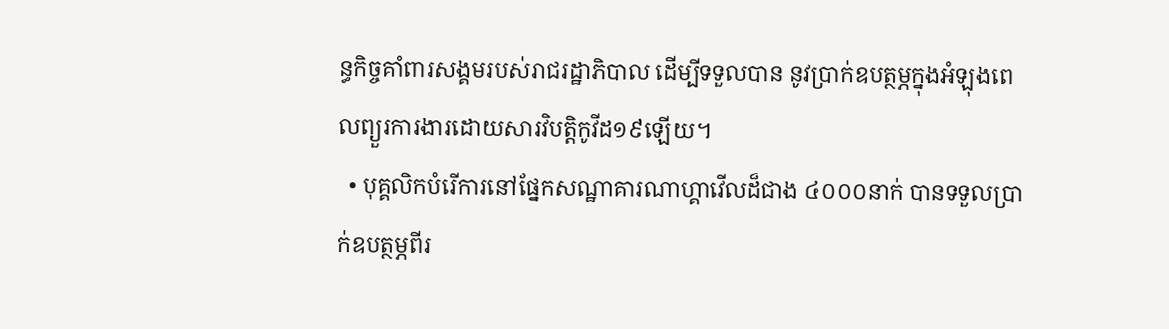ន្ធកិច្ចគាំពារសង្គមរបស់រាជរដ្ឋាភិបាល ដើម្បីទទួលបាន នូវប្រាក់ឧបត្ថម្ភក្នុងអំឡុងពេលព្យួរការងារដោយសារវិបត្តិកូវីដ១៩ឡើយ។
  • បុគ្គលិកបំរើការនៅផ្នែកសណ្ឋាគារណាហ្គាវើលដ៏ជាង ៤០០០នាក់ បានទទួលប្រាក់ឧបត្ថម្ភពីរ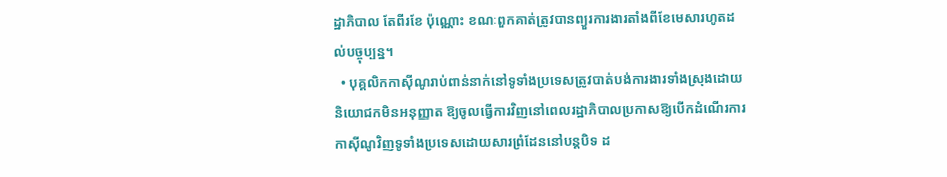ដ្ឋាភិបាល តែពីរខែ ប៉ុណ្ណោះ ខណៈពួកគាត់ត្រូវបានព្យួរការងារតាំងពីខែមេសារហូតដល់បច្ចុប្បន្ន។
  • បុគ្គលិកកាស៊ីណូរាប់ពាន់នាក់នៅទូទាំងប្រទេសត្រូវបាត់បង់ការងារទាំងស្រុងដោយនិយោជកមិនអនុញ្ញាត ឱ្យចូលធ្វើការវិញនៅពេលរដ្ឋាភិបាលប្រកាសឱ្យបើកដំណើរការកាស៊ីណូវិញទូទាំងប្រទេសដោយសារព្រំដែននៅបន្តបិទ ដ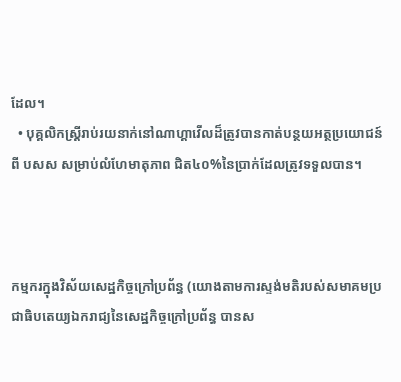ដែល។
  • បុគ្គលិកស្រ្តីរាប់រយនាក់នៅណាហ្គាវើលដ៏ត្រូវបានកាត់បន្ថយអត្ថប្រយោជន៍ពី បសស សម្រាប់លំហែមាតុភាព ជិត៤០%នៃប្រាក់ដែលត្រូវទទួលបាន។



កម្មករក្នុងវិស័យសេដ្ឋកិច្ចក្រៅប្រព័ន្ធ (យោងតាមការស្ទង់មតិរបស់សមាគមប្រជាធិបតេយ្យឯករាជ្យនៃសេដ្ឋកិច្ចក្រៅប្រព័ន្ធ បានស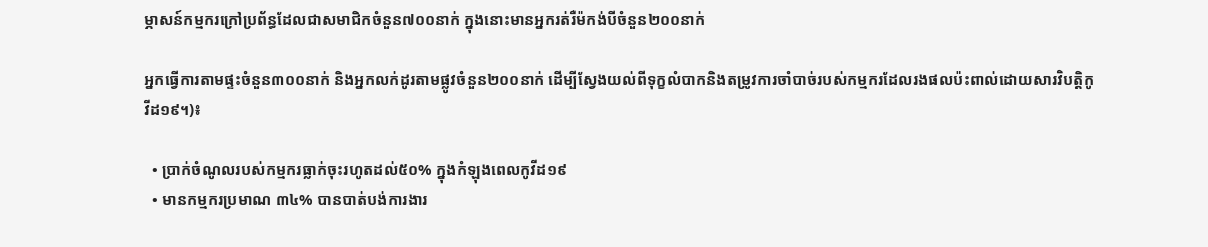ម្ភាសន៍កម្មករក្រៅប្រព័ន្ធដែលជាសមាជិកចំនួន៧០០នាក់ ក្នុងនោះមានអ្នករត់រឺម៉កង់បីចំនួន២០០នាក់

អ្នកធ្វើការតាមផ្ទះចំនួន៣០០នាក់ និងអ្នកលក់ដូរតាមផ្លូវចំនួន២០០នាក់ ដើម្បីស្វែងយល់ពីទុក្ខលំបាកនិងតម្រូវការចាំបាច់របស់កម្មករដែលរងផលប៉ះពាល់ដោយសារវិបត្តិកូវីដ១៩។)៖

  • ប្រាក់ចំណូលរបស់កម្មករធ្លាក់ចុះរហូតដល់៥០% ក្នុងកំឡុងពេលកូវីដ១៩
  • មានកម្មករប្រមាណ ៣៤% បានបាត់បង់ការងារ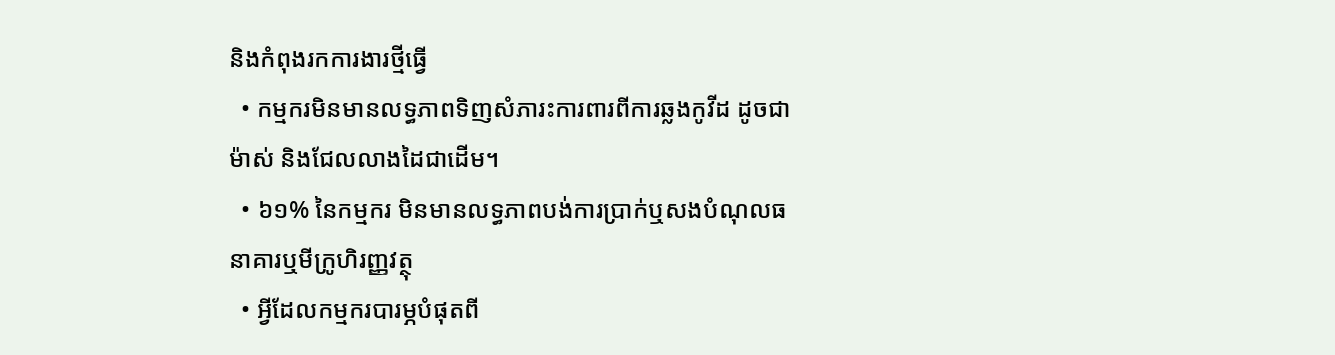និងកំពុងរកការងារថ្មីធ្វើ
  • កម្មករមិនមានលទ្ធភាពទិញសំភារះការពារពីការឆ្លងកូវីដ ដូចជាម៉ាស់ និងជែលលាងដៃជាដើម។
  • ៦១% នៃកម្មករ មិនមានលទ្ធភាពបង់ការប្រាក់ឬសងបំណុលធនាគារឬមីក្រូហិរញ្ញវត្ថុ
  • អ្វីដែលកម្មករបារម្ភបំផុតពី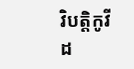វិបត្តិកូវីដ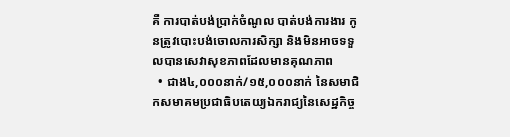គឺ ការបាត់បង់ប្រាក់ចំណូល បាត់បង់ការងារ កូនត្រូវបោះបង់ចោលការសិក្សា និងមិនអាចទទួលបានសេវាសុខភាពដែលមានគុណភាព
  • ជាង៤,០០០នាក់/១៥,០០០នាក់ នៃសមាជិកសមាគមប្រជាធិបតេយ្យឯករាជ្យនៃសេដ្ឋកិច្ច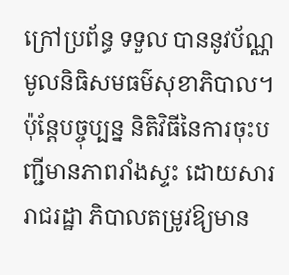ក្រៅប្រព័ន្ធ ទទួល បាននូវប័ណ្ណមូលនិធិសមធម៌សុខាភិបាល។ ប៉ុន្តែបច្ចុប្បន្ន និតិវិធីនៃការចុះបញ្ជីមានភាពរាំងស្ទះ ដោយសាររាជរដ្ឋា ភិបាលតម្រូវឱ្យមាន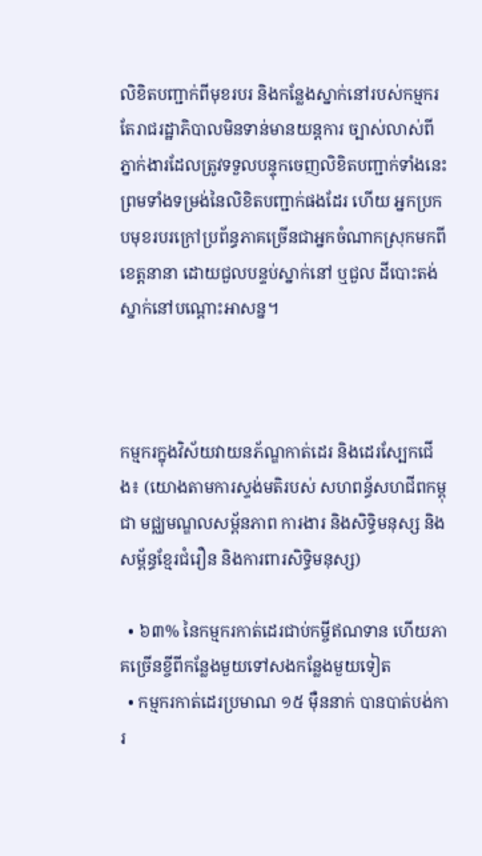លិខិតបញ្ជាក់ពីមុខរបរ និងកន្លែងស្នាក់នៅរបស់កម្មករ តែរាជរដ្ឋាភិបាលមិនទាន់មានយន្តការ ច្បាស់លាស់ពីភ្នាក់ងារដែលត្រូវទទួលបន្ទុកចេញលិខិតបញ្ជាក់ទាំងនេះព្រមទាំងទម្រង់នៃលិខិតបញ្ជាក់ផងដែរ ហើយ អ្នកប្រកបមុខរបរក្រៅប្រព័ន្ធភាគច្រើនជាអ្នកចំណាកស្រុកមកពីខេត្តនានា ដោយជួលបន្ទប់ស្នាក់នៅ ឬជួល ដីបោះតង់ស្នាក់នៅបណ្តោះអាសន្ន។



កម្មករក្នុងវិស័យវាយនភ័ណ្ឌកាត់ដេរ និងដេរស្បែកជើង៖ (យោងតាមការស្ទង់មតិរបស់ សហពន័្ធសហជីពកម្ពុជា មជ្ឈមណ្ឌលសម្ព័នភាព ការងារ និងសិទ្ធិមនុស្ស និងសម្ព័ន្ធខ្មែរជំរឿន និងការពារសិទ្ធិមនុស្ស)

  • ៦៣% នៃកម្មករកាត់ដេរជាប់កម្ចីឥណទាន ហើយភាគច្រើនខ្ចីពីកន្លែងមួយទៅសងកន្លែងមួយទៀត
  • កម្មករកាត់ដេរប្រមាណ ១៥ ម៉ឺននាក់ បានបាត់បង់ការ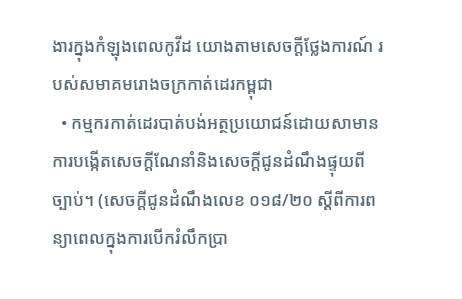ងារក្នុងកំឡុងពេលកូវីដ យោងតាមសេចក្តីថ្លែងការណ៍ របស់សមាគមរោងចក្រកាត់ដេរកម្ពុជា
  • កម្មករកាត់ដេរបាត់បង់អត្ថប្រយោជន៍ដោយសាមានការបង្កើតសេចក្តីណែនាំនិងសេចក្តីជូនដំណឹងផ្ទុយពីច្បាប់។ (សេចក្តីជូនដំណឹងលេខ ០១៨/២០ ស្តីពីការពន្យាពេលក្នុងការបើករំលឹកប្រា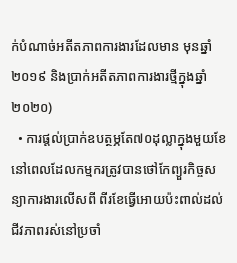ក់បំណាច់អតីតភាពការងារដែលមាន មុនឆ្នាំ ២០១៩ និងប្រាក់អតីតភាពការងារថ្មីក្នុងឆ្នាំ២០២០)
  • ការផ្តល់ប្រាក់ឧបត្ថម្ភតែ៧០ដុល្លាក្នុងមួយខែ នៅពេលដែលកម្មករត្រូវបានថៅកែព្យួរកិច្ចសន្យាការងារលើសពី ពីរខែធ្វើអោយប៉ះពាល់ដល់ជីវភាពរស់នៅប្រចាំ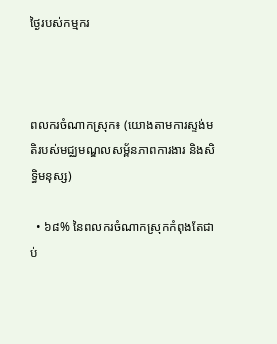ថ្ងៃរបស់កម្មករ



ពលករចំណាកស្រុក៖ (យោងតាមការស្ទង់មតិរបស់មជ្ឈមណ្ឌលសម្ព័នភាពការងារ និងសិទ្ធិមនុស្ស)

  • ៦៨% នៃពលករចំណាកស្រុកកំពុងតែជាប់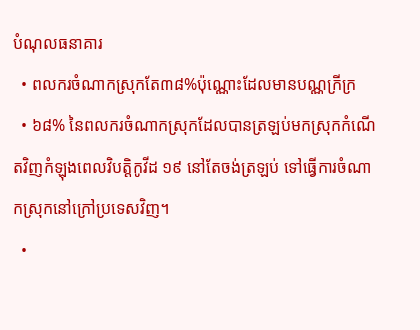បំណុលធនាគារ
  • ពលករចំណាកស្រុកតែ៣៨%ប៉ុណ្ណោះដែលមានបណ្ណក្រីក្រ
  • ៦៨% នៃពលករចំណាកស្រុកដែលបានត្រឡប់មកស្រុកកំណើតវិញកំឡុងពេលវិបត្តិកូវីដ ១៩ នៅតែចង់ត្រឡប់ ទៅធ្វើការចំណាកស្រុកនៅក្រៅប្រទេសវិញ។
  •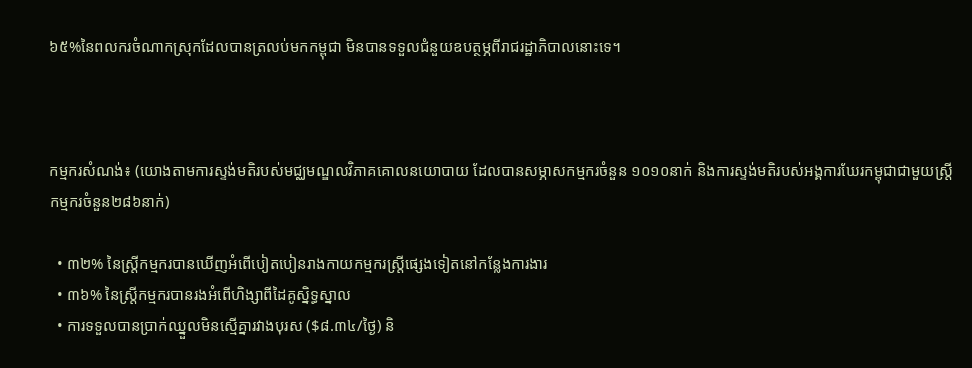៦៥%នៃពលករចំណាកស្រុកដែលបានត្រលប់មកកម្ពុជា មិនបានទទួលជំនួយឧបត្ថម្ភពីរាជរដ្ឋាភិបាលនោះទេ។



កម្មករសំណង់៖ (យោងតាមការស្ទង់មតិរបស់មជ្ឈមណ្ឌលវិភាគគោលនយោបាយ ដែលបានសម្ភាសកម្មករចំនួន ១០១០នាក់ និងការស្ទង់មតិរបស់អង្គការឃែរកម្ពុជាជាមួយស្ត្រីកម្មករចំនួន២៨៦នាក់)

  • ៣២% នៃស្ត្រីកម្មករបានឃើញអំពើបៀតបៀនរាងកាយកម្មករស្ត្រីផ្សេងទៀតនៅកន្លែងការងារ
  • ៣៦% នៃស្ត្រីកម្មករបានរងអំពើហិង្សាពីដៃគូស្និទ្ធស្នាល
  • ការទទួលបានប្រាក់ឈ្នួលមិនស្មើគ្នារវាងបុរស ($៨.៣៤/ថ្ងៃ) និ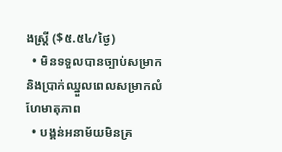ងស្រ្តី ($៥.៥៤/ថ្ងៃ)
  • មិនទទួលបានច្បាប់សម្រាក និងប្រាក់ឈ្នួលពេលសម្រាកលំហែមាតុភាព
  • បង្គន់អនាម័យមិនគ្រ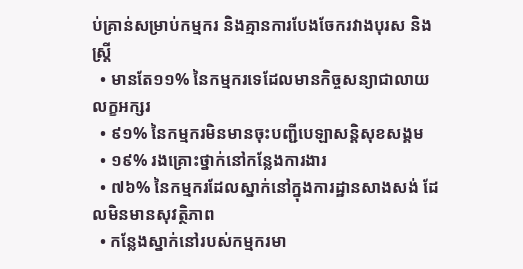ប់គ្រាន់សម្រាប់កម្មករ និងគ្មានការបែងចែករវាងបុរស និងស្រ្តី
  • មានតែ១១% នៃកម្មករទេដែលមានកិច្ចសន្យាជាលាយលក្ខអក្សរ
  • ៩១% នៃកម្មករមិនមានចុះបញ្ជីបេឡាសន្តិសុខសង្គម
  • ១៩% រងគ្រោះថ្នាក់នៅកន្លែងការងារ
  • ៧៦% នៃកម្មករដែលស្នាក់នៅក្នុងការដ្ឋានសាងសង់ ដែលមិនមានសុវត្ថិភាព
  • កន្លែងស្នាក់នៅរបស់កម្មករមា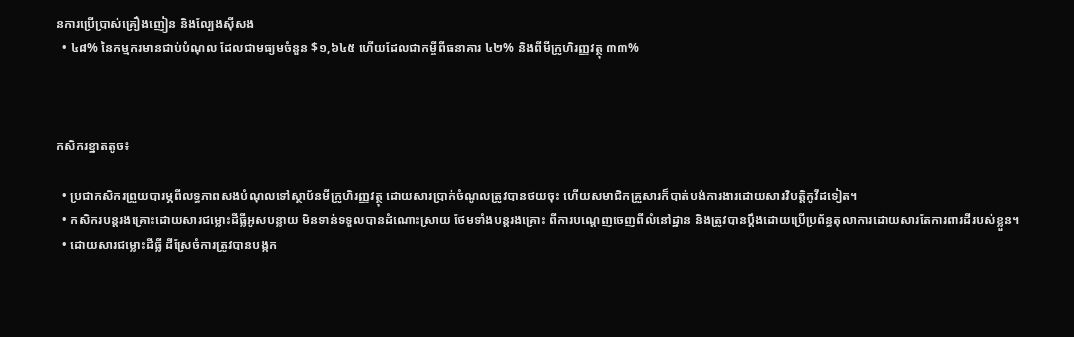នការប្រើប្រាស់គ្រឿងញៀន និងល្បែងស៊ីសង
  • ៤៨% នៃកម្មករមានជាប់បំណុល ដែលជាមធ្យមចំនួន $១,៦៤៥ ហើយដែលជាកម្ចីពីធនាគារ ៤២% និងពីមីក្រូហិរញ្ញវត្ថុ ៣៣%



កសិករខ្នាតតូច៖

  • ប្រជាកសិករព្រួយបារម្ភពីលទ្ធភាពសងបំណុលទៅស្ថាប័នមីក្រូហិរញ្ញវត្ថុ ដោយសារប្រាក់ចំណូលត្រូវបានថយចុះ ហើយសមាជិកគ្រួសារក៏បាត់បង់ការងារដោយសារវិបត្តិកូវីដទៀត។
  • កសិករបន្តរងគ្រោះដោយសារជម្លោះដីធ្លីអូសបន្លាយ មិនទាន់ទទួលបានដំណោះស្រាយ ថែមទាំងបន្តរងគ្រោះ ពីការបណ្តេញចេញពីលំនៅដ្ឋាន និងត្រូវបានប្តឹងដោយប្រើប្រព័ន្ធតុលាការដោយសារតែការពារដីរបស់ខ្លួន។
  • ដោយសារជម្លោះដីធ្លី ដីស្រែចំការត្រូវបានបង្កក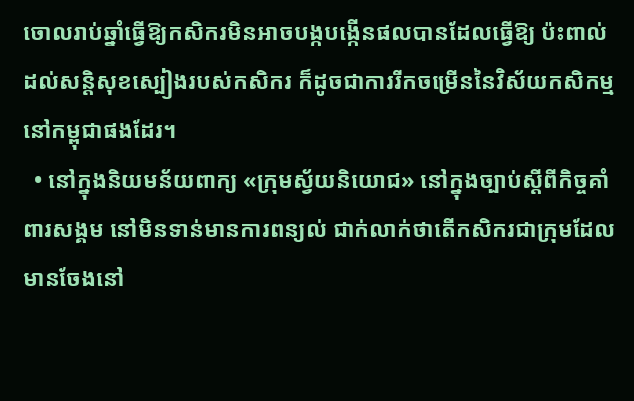ចោលរាប់ឆ្នាំធ្វើឱ្យកសិករមិនអាចបង្កបង្កើនផលបានដែលធ្វើឱ្យ ប៉ះពាល់ដល់សន្តិសុខស្បៀងរបស់កសិករ ក៏ដូចជាការរីកចម្រើននៃវិស័យកសិកម្មនៅកម្ពុជាផងដែរ។
  • នៅក្នុងនិយមន័យពាក្យ «ក្រុមស្វ័យនិយោជ» នៅក្នុងច្បាប់ស្តីពីកិច្ចគាំពារសង្គម នៅមិនទាន់មានការពន្យល់ ជាក់លាក់ថាតើកសិករជាក្រុមដែលមានចែងនៅ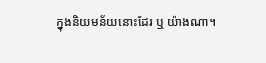ក្នុងនិយមន័យនោះដែរ ឬ យ៉ាងណា។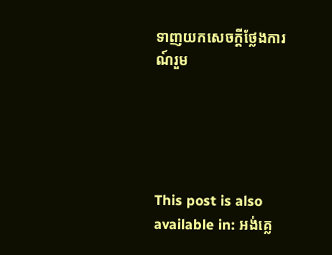ទាញយកសេចក្តីថ្លែងការណ៍រួម





This post is also available in: អង់គ្លេ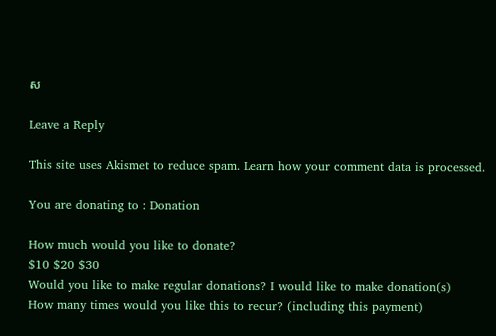ស

Leave a Reply

This site uses Akismet to reduce spam. Learn how your comment data is processed.

You are donating to : Donation

How much would you like to donate?
$10 $20 $30
Would you like to make regular donations? I would like to make donation(s)
How many times would you like this to recur? (including this payment)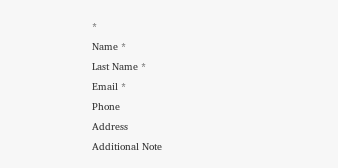*
Name *
Last Name *
Email *
Phone
Address
Additional Note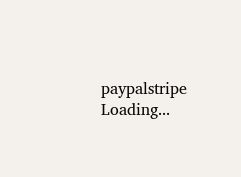paypalstripe
Loading...